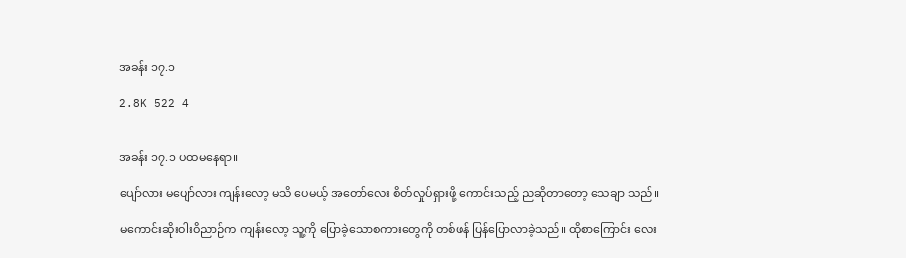အခန်း ၁၇.၁

2.8K 522 4


အခန်း ၁၇.၁ ပထမနေရာ။

ပျော်လား မပျော်လား ကျန်းလော့ မသိ ပေမယ့် အတော်လေး စိတ်လှုပ်ရှားဖို့ ကောင်းသည့် ညဆိုတာတော့ သေချာ သည်။

မကောင်းဆိုးဝါးဝိညာဉ်က ကျန်းလော့ သူ့ကို ပြောခဲ့သောစကားတွေကို တစ်ဖန် ပြန်ပြောလာခဲ့သည်။ ထိုစာကြောင်း လေး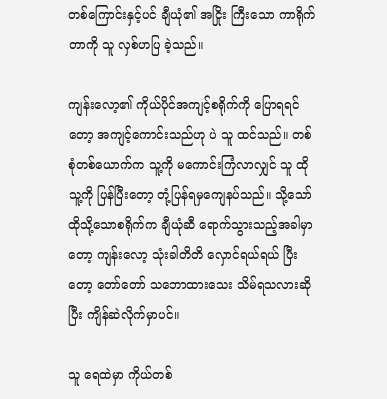တစ်ကြောင်းနှင့်ပင် ချီယုံ၏ အငြိုး ကြီးသော ကာရိုက်တာကို သူ လှစ်ဟပြ ခဲ့သည်။

ကျန်းလော့၏ ကိုယ်ပိုင်အကျင့်စရိုက်ကို ပြောရရင်တော့ အကျင့်ကောင်းသည်ဟု ပဲ သူ ထင်သည်။ တစ်စုံတစ်ယောက်က သူ့ကို မကောင်းကြံလာလျှင် သူ ထိုသူ့ကို ပြန်ပြီးတော့ တုံ့ပြန်ရမှကျေနပ်သည်။ သို့သော် ထိုသို့သောစရိုက်က ချီယုံဆီ ရောက်သွားသည့်အခါမှာတော့ ကျန်းလော့ သုံးခါတိတိ လှောင်ရယ်ရယ် ပြီးတော့ တော်တော် သဘောထားသေး သိမ်ရသလားဆိုပြီး ကျိန်ဆဲလိုက်မှာပင်။

သူ ရေထဲမှာ ကိုယ်တစ်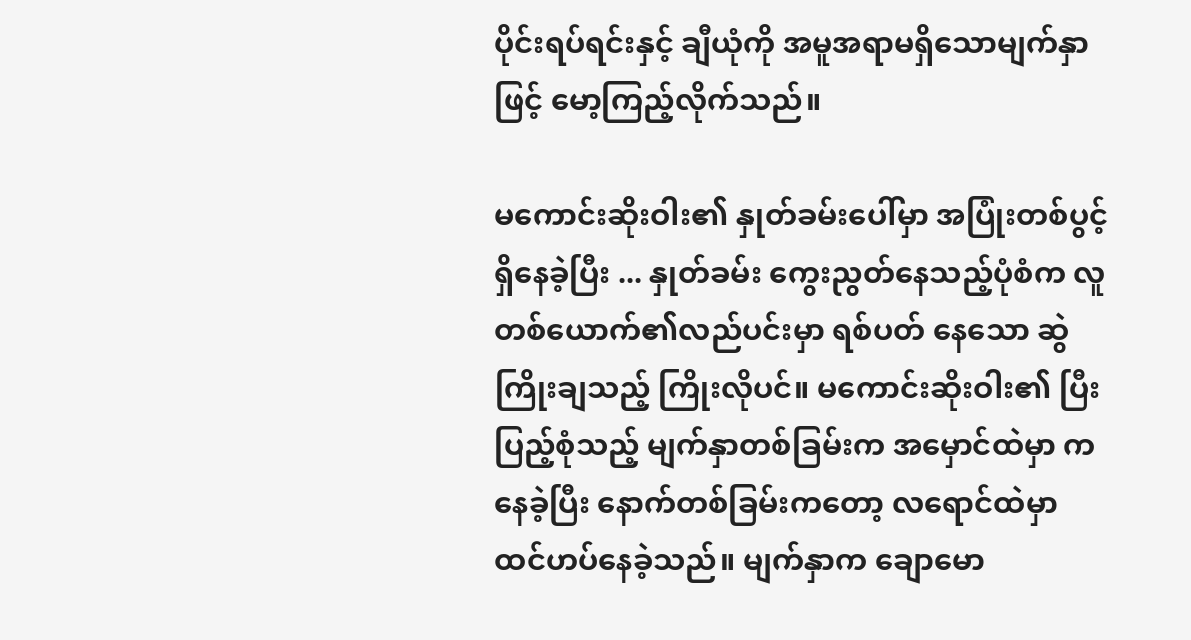ပိုင်းရပ်ရင်းနှင့် ချီယုံကို အမူအရာမရှိသောမျက်နှာဖြင့် မော့ကြည့်လိုက်သည်။

မကောင်းဆိုးဝါး၏ နှုတ်ခမ်းပေါ်မှာ အပြုံးတစ်ပွင့် ရှိနေခဲ့ပြီး ... နှုတ်ခမ်း ကွေးညွတ်နေသည့်ပုံစံက လူတစ်ယောက်၏လည်ပင်းမှာ ရစ်ပတ် နေသော ဆွဲကြိုးချသည့် ကြိုးလိုပင်။ မကောင်းဆိုးဝါး၏ ပြီးပြည့်စုံသည့် မျက်နှာတစ်ခြမ်းက အမှောင်ထဲမှာ ကနေခဲ့ပြီး နောက်တစ်ခြမ်းကတော့ လရောင်ထဲမှာ ထင်ဟပ်နေခဲ့သည်။ မျက်နှာက ချောမော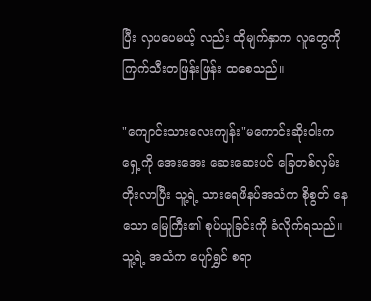ပြီး လှပပေမယ့် လည်း ထိုမျက်နှာက လူတွေကို ကြက်သီးတဖြန်းဖြန်း ထစေသည်။

"ကျောင်းသားလေးကျန်း"မကောင်းဆိုးဝါးက ရှေ့ကို အေးအေး ဆေးဆေးပင် ခြေတစ်လှမ်း တိုးလာပြီး သူ့ရဲ့ သားရေဖိနပ်အသံက စိုစွတ် နေသော မြေကြီး၏ စုပ်ယူခြင်းကို ခံလိုက်ရသည်။ သူ့ရဲ့ အသံက ပျော်ရွှင် စရာ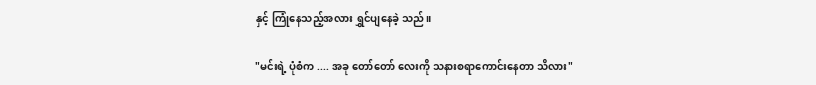နှင့် ကြုံနေသည့်အလား ရွှင်ပျနေခဲ့ သည်။

"မင်းရဲ့ ပုံစံက .... အခု တော်တော် လေးကို သနားစရာကောင်းနေတာ သိလား"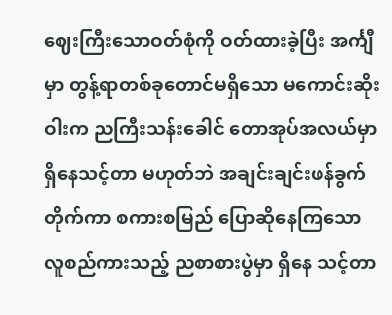ဈေးကြီးသောဝတ်စုံကို ဝတ်ထားခဲ့ပြီး အင်္ကျီမှာ တွန့်ရာတစ်ခုတောင်မရှိသော မကောင်းဆိုးဝါးက ညကြီးသန်းခေါင် တောအုပ်အလယ်မှာ ရှိနေသင့်တာ မဟုတ်ဘဲ အချင်းချင်းဖန်ခွက်တိုက်ကာ စကားစမြည် ပြောဆိုနေကြသော လူစည်ကားသည့် ညစာစားပွဲမှာ ရှိနေ သင့်တာ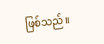ဖြစ်သည်။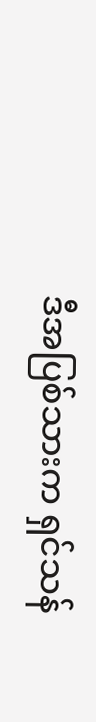ဒီအပြစ်သားက ရှင်သန်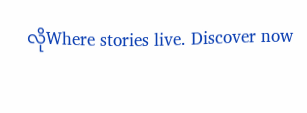လိုWhere stories live. Discover now